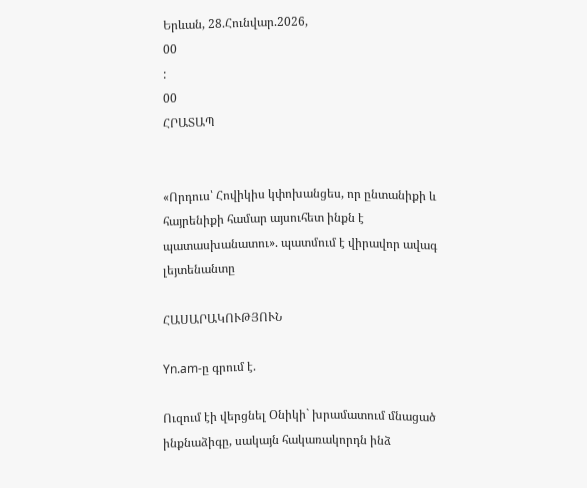Երևան, 28.Հունվար.2026,
00
:
00
ՀՐԱՏԱՊ


«Որդուս՝ Հովիկիս կփոխանցես, որ ընտանիքի և հայրենիքի համար այսուհետ ինքն է պատասխանատու». պատմում է վիրավոր ավագ լեյտենանտը

ՀԱՍԱՐԱԿՈՒԹՅՈՒՆ

Yn.am-ը գրում է.

Ուզում էի վերցնել Օնիկի` խրամատում մնացած ինքնաձիգը, սակայն հակառակորդն ինձ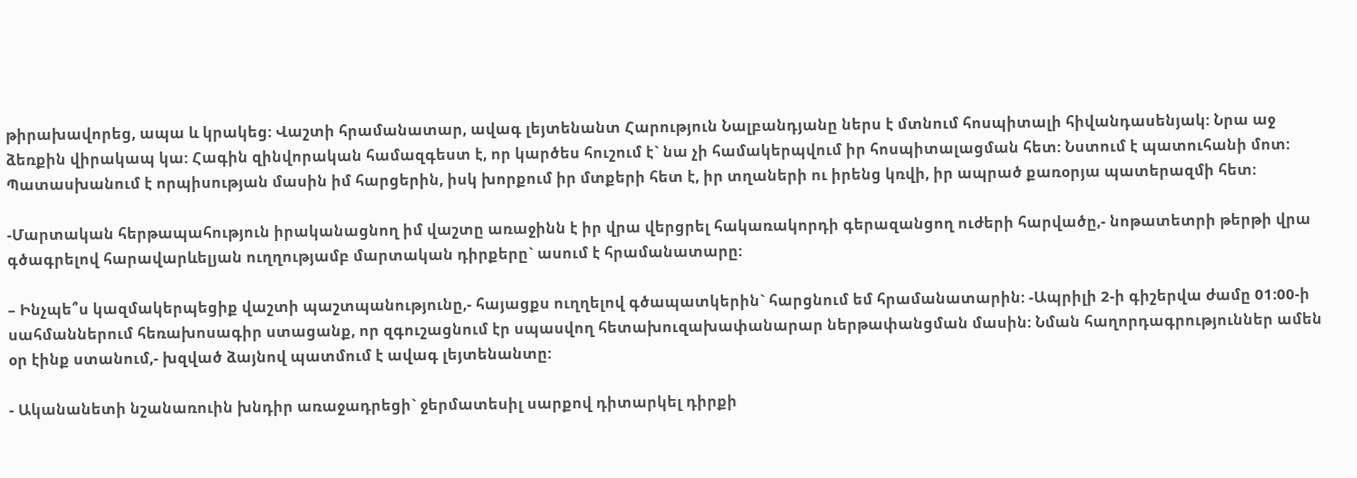թիրախավորեց, ապա և կրակեց: Վաշտի հրամանատար, ավագ լեյտենանտ Հարություն Նալբանդյանը ներս է մտնում հոսպիտալի հիվանդասենյակ: Նրա աջ ձեռքին վիրակապ կա: Հագին զինվորական համազգեստ է, որ կարծես հուշում է` նա չի համակերպվում իր հոսպիտալացման հետ: Նստում է պատուհանի մոտ: Պատասխանում է որպիսության մասին իմ հարցերին, իսկ խորքում իր մտքերի հետ է, իր տղաների ու իրենց կռվի, իր ապրած քառօրյա պատերազմի հետ:

-Մարտական հերթապահություն իրականացնող իմ վաշտը առաջինն է իր վրա վերցրել հակառակորդի գերազանցող ուժերի հարվածը,- նոթատետրի թերթի վրա գծագրելով հարավարևելյան ուղղությամբ մարտական դիրքերը` ասում է հրամանատարը:

– Ինչպե՞ս կազմակերպեցիք վաշտի պաշտպանությունը,- հայացքս ուղղելով գծապատկերին` հարցնում եմ հրամանատարին: -Ապրիլի 2-ի գիշերվա ժամը 01:00-ի սահմաններում հեռախոսագիր ստացանք, որ զգուշացնում էր սպասվող հետախուզախափանարար ներթափանցման մասին: Նման հաղորդագրություններ ամեն օր էինք ստանում,- խզված ձայնով պատմում է ավագ լեյտենանտը:

- Ականանետի նշանառուին խնդիր առաջադրեցի` ջերմատեսիլ սարքով դիտարկել դիրքի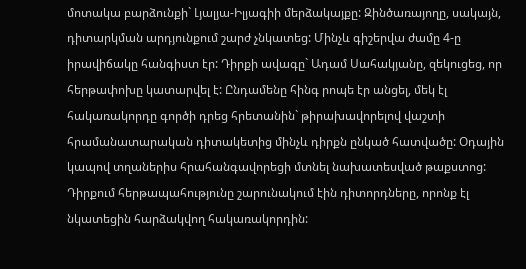մոտակա բարձունքի` Լյալյա-Իլյագիի մերձակայքը: Զինծառայողը, սակայն, դիտարկման արդյունքում շարժ չնկատեց: Մինչև գիշերվա ժամը 4-ը իրավիճակը հանգիստ էր: Դիրքի ավագը` Ադամ Սահակյանը, զեկուցեց, որ հերթափոխը կատարվել է: Ընդամենը հինգ րոպե էր անցել, մեկ էլ հակառակորդը գործի դրեց հրետանին` թիրախավորելով վաշտի հրամանատարական դիտակետից մինչև դիրքն ընկած հատվածը: Օդային կապով տղաներիս հրահանգավորեցի մտնել նախատեսված թաքստոց: Դիրքում հերթապահությունը շարունակում էին դիտորդները, որոնք էլ նկատեցին հարձակվող հակառակորդին: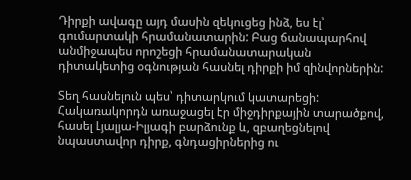Դիրքի ավագը այդ մասին զեկուցեց ինձ, ես էլ՝ գումարտակի հրամանատարին: Բաց ճանապարհով անմիջապես որոշեցի հրամանատարական դիտակետից օգնության հասնել դիրքի իմ զինվորներին:

Տեղ հասնելուն պես՝ դիտարկում կատարեցի: Հակառակորդն առաջացել էր միջդիրքային տարածքով, հասել Լյալյա-Իլյագի բարձունք և, զբաղեցնելով նպաստավոր դիրք, գնդացիրներից ու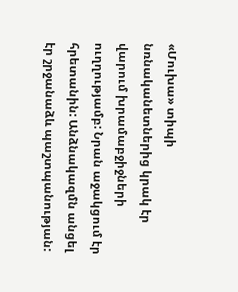«Մուխա» տիպի նռնականետներից կրակ էր վարում խրամաբջիջների ուղղությամբ: Նրան աջակցում էր հրետանին: Անձնակազմն անցել էր շրջանաձև պաշտպանության: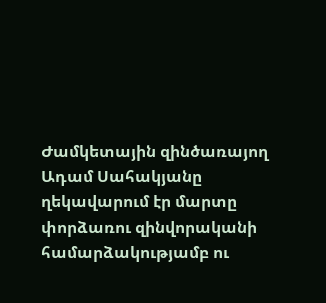Ժամկետային զինծառայող Ադամ Սահակյանը ղեկավարում էր մարտը փորձառու զինվորականի համարձակությամբ ու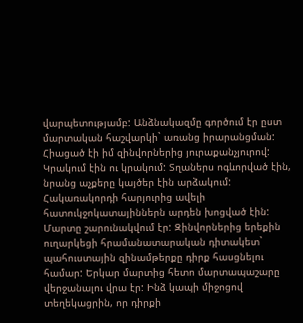վարպետությամբ: Անձնակազմը գործում էր ըստ մարտական հաշվարկի` առանց իրարանցման: Հիացած էի իմ զինվորներից յուրաքանչյուրով: Կրակում էին ու կրակում: Տղաներս ոգևորված էին, նրանց աչքերը կայծեր էին արձակում: Հակառակորդի հարյուրից ավելի հատուկջոկատայիններն արդեն խոցված էին: Մարտը շարունակվում էր: Զինվորներից երեքին ուղարկեցի հրամանատարական դիտակետ` պահուստային զինամթերքը դիրք հասցնելու համար: Երկար մարտից հետո մարտապաշարը վերջանալու վրա էր: Ինձ կապի միջոցով տեղեկացրին, որ դիրքի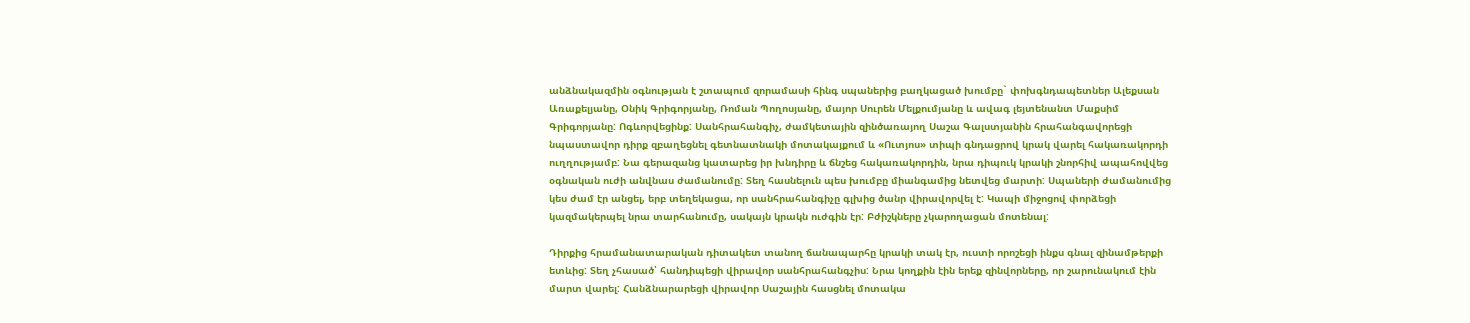անձնակազմին օգնության է շտապում զորամասի հինգ սպաներից բաղկացած խումբը` փոխգնդապետներ Ալեքսան Առաքելյանը, Օնիկ Գրիգորյանը, Ռոման Պողոսյանը, մայոր Սուրեն Մելքումյանը և ավագ լեյտենանտ Մաքսիմ Գրիգորյանը: Ոգևորվեցինք: Սանհրահանգիչ, ժամկետային զինծառայող Սաշա Գալստյանին հրահանգավորեցի նպաստավոր դիրք զբաղեցնել գետնատնակի մոտակայքում և «Ուտյոս» տիպի գնդացրով կրակ վարել հակառակորդի ուղղությամբ: Նա գերազանց կատարեց իր խնդիրը և ճնշեց հակառակորդին, նրա դիպուկ կրակի շնորհիվ ապահովվեց օգնական ուժի անվնաս ժամանումը: Տեղ հասնելուն պես խումբը միանգամից նետվեց մարտի: Սպաների ժամանումից կես ժամ էր անցել, երբ տեղեկացա, որ սանհրահանգիչը գլխից ծանր վիրավորվել է: Կապի միջոցով փորձեցի կազմակերպել նրա տարհանումը, սակայն կրակն ուժգին էր: Բժիշկները չկարողացան մոտենալ:

Դիրքից հրամանատարական դիտակետ տանող ճանապարհը կրակի տակ էր, ուստի որոշեցի ինքս գնալ զինամթերքի ետևից: Տեղ չհասած՝ հանդիպեցի վիրավոր սանհրահանգչիս: Նրա կողքին էին երեք զինվորները, որ շարունակում էին մարտ վարել: Հանձնարարեցի վիրավոր Սաշային հասցնել մոտակա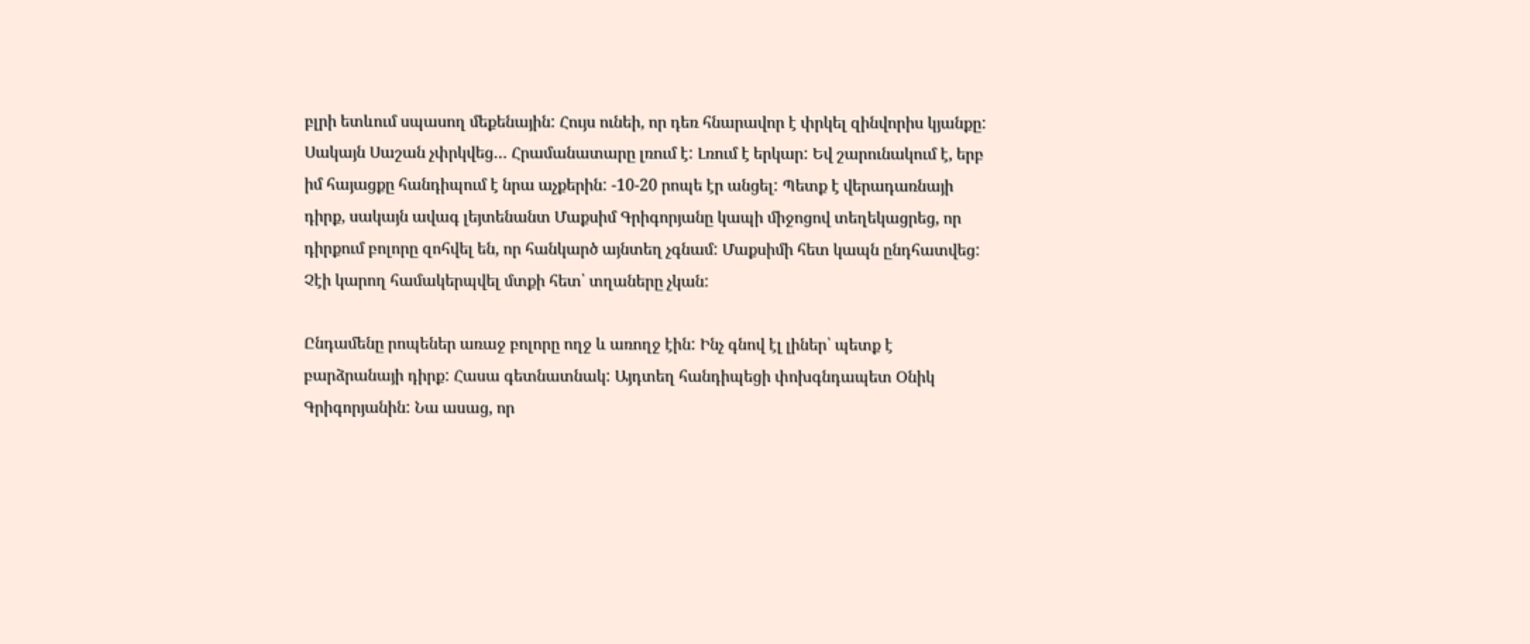բլրի ետևում սպասող մեքենային: Հույս ունեի, որ դեռ հնարավոր է փրկել զինվորիս կյանքը: Սակայն Սաշան չփրկվեց… Հրամանատարը լռում է: Լռում է երկար: Եվ շարունակում է, երբ իմ հայացքը հանդիպում է նրա աչքերին: -10-20 րոպե էր անցել: Պետք է վերադառնայի դիրք, սակայն ավագ լեյտենանտ Մաքսիմ Գրիգորյանը կապի միջոցով տեղեկացրեց, որ դիրքում բոլորը զոհվել են, որ հանկարծ այնտեղ չգնամ: Մաքսիմի հետ կապն ընդհատվեց: Չէի կարող համակերպվել մտքի հետ՝ տղաները չկան:

Ընդամենը րոպեներ առաջ բոլորը ողջ և առողջ էին: Ինչ գնով էլ լիներ՝ պետք է բարձրանայի դիրք: Հասա գետնատնակ: Այդտեղ հանդիպեցի փոխգնդապետ Օնիկ Գրիգորյանին: Նա ասաց, որ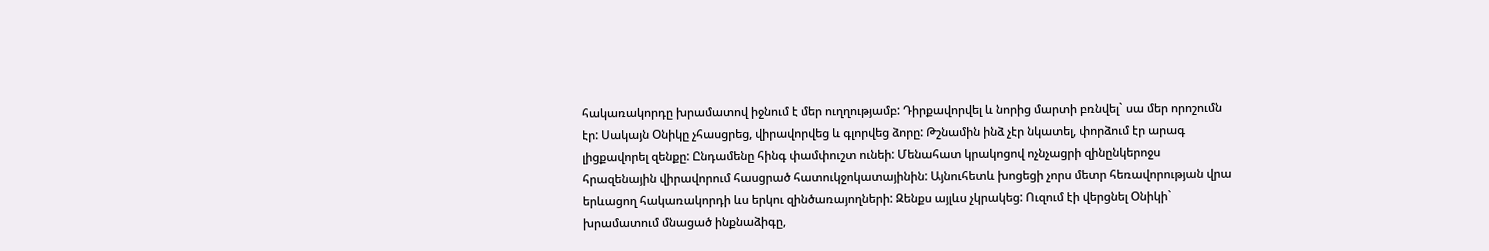հակառակորդը խրամատով իջնում է մեր ուղղությամբ: Դիրքավորվել և նորից մարտի բռնվել` սա մեր որոշումն էր: Սակայն Օնիկը չհասցրեց, վիրավորվեց և գլորվեց ձորը: Թշնամին ինձ չէր նկատել, փորձում էր արագ լիցքավորել զենքը: Ընդամենը հինգ փամփուշտ ունեի: Մենահատ կրակոցով ոչնչացրի զինընկերոջս հրազենային վիրավորում հասցրած հատուկջոկատայինին: Այնուհետև խոցեցի չորս մետր հեռավորության վրա երևացող հակառակորդի ևս երկու զինծառայողների: Զենքս այլևս չկրակեց: Ուզում էի վերցնել Օնիկի` խրամատում մնացած ինքնաձիգը,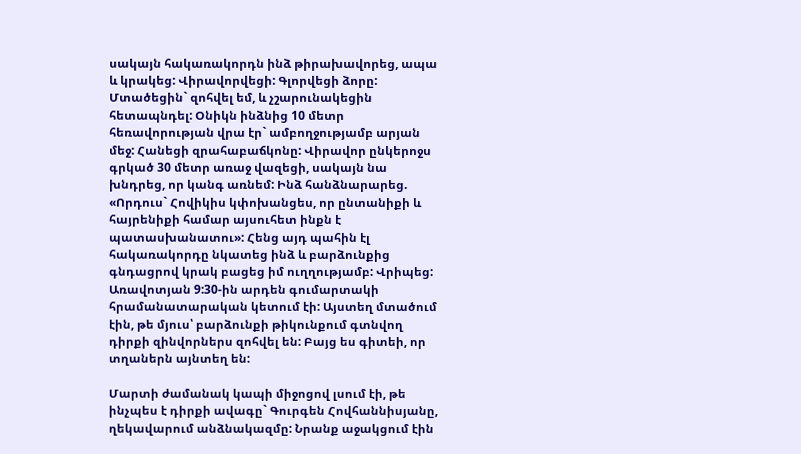սակայն հակառակորդն ինձ թիրախավորեց, ապա և կրակեց: Վիրավորվեցի: Գլորվեցի ձորը: Մտածեցին` զոհվել եմ, և չշարունակեցին հետապնդել: Օնիկն ինձնից 10 մետր հեռավորության վրա էր` ամբողջությամբ արյան մեջ: Հանեցի զրահաբաճկոնը: Վիրավոր ընկերոջս գրկած 30 մետր առաջ վազեցի, սակայն նա խնդրեց, որ կանգ առնեմ: Ինձ հանձնարարեց. «Որդուս` Հովիկիս կփոխանցես, որ ընտանիքի և հայրենիքի համար այսուհետ ինքն է պատասխանատու»: Հենց այդ պահին էլ հակառակորդը նկատեց ինձ և բարձունքից գնդացրով կրակ բացեց իմ ուղղությամբ: Վրիպեց: Առավոտյան 9:30-ին արդեն գումարտակի հրամանատարական կետում էի: Այստեղ մտածում էին, թե մյուս՝ բարձունքի թիկունքում գտնվող դիրքի զինվորներս զոհվել են: Բայց ես գիտեի, որ տղաներն այնտեղ են:

Մարտի ժամանակ կապի միջոցով լսում էի, թե ինչպես է դիրքի ավագը` Գուրգեն Հովհաննիսյանը, ղեկավարում անձնակազմը: Նրանք աջակցում էին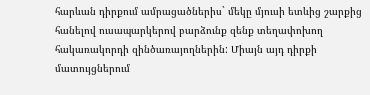հարևան դիրքում ամրացածներիս` մեկը մյուսի ետևից շարքից հանելով ուսապարկերով բարձունք զենք տեղափոխող հակառակորդի զինծառայողներին: Միայն այդ դիրքի մատույցներում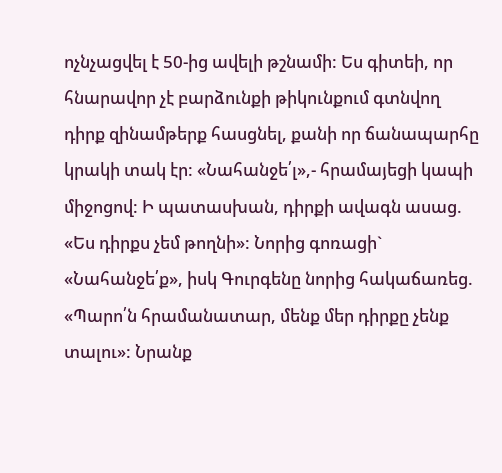ոչնչացվել է 50-ից ավելի թշնամի: Ես գիտեի, որ հնարավոր չէ բարձունքի թիկունքում գտնվող դիրք զինամթերք հասցնել, քանի որ ճանապարհը կրակի տակ էր: «Նահանջե՛լ»,- հրամայեցի կապի միջոցով: Ի պատասխան, դիրքի ավագն ասաց. «Ես դիրքս չեմ թողնի»: Նորից գոռացի` «Նահանջե՛ք», իսկ Գուրգենը նորից հակաճառեց. «Պարո՛ն հրամանատար, մենք մեր դիրքը չենք տալու»: Նրանք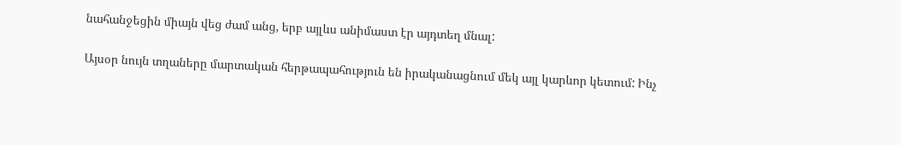նահանջեցին միայն վեց ժամ անց, երբ այլևս անիմաստ էր այդտեղ մնալ:

Այսօր նույն տղաները մարտական հերթապահություն են իրականացնում մեկ այլ կարևոր կետում: Ինչ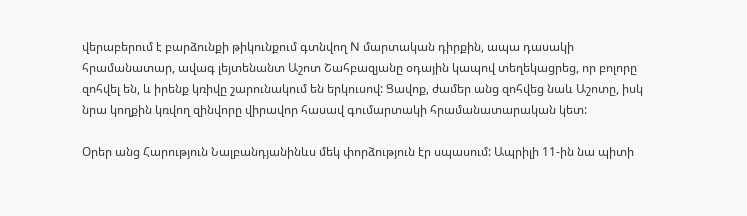վերաբերում է բարձունքի թիկունքում գտնվող N մարտական դիրքին, ապա դասակի հրամանատար, ավագ լեյտենանտ Աշոտ Շահբազյանը օդային կապով տեղեկացրեց, որ բոլորը զոհվել են, և իրենք կռիվը շարունակում են երկուսով: Ցավոք, ժամեր անց զոհվեց նաև Աշոտը, իսկ նրա կողքին կռվող զինվորը վիրավոր հասավ գումարտակի հրամանատարական կետ:

Օրեր անց Հարություն Նալբանդյանինևս մեկ փորձություն էր սպասում: Ապրիլի 11-ին նա պիտի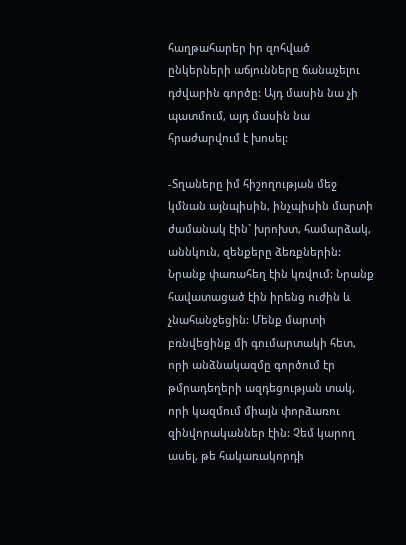հաղթահարեր իր զոհված ընկերների աճյունները ճանաչելու դժվարին գործը: Այդ մասին նա չի պատմում, այդ մասին նա հրաժարվում է խոսել:

-Տղաները իմ հիշողության մեջ կմնան այնպիսին, ինչպիսին մարտի ժամանակ էին` խրոխտ, համարձակ, աննկուն, զենքերը ձեռքներին: Նրանք փառահեղ էին կռվում: Նրանք հավատացած էին իրենց ուժին և չնահանջեցին: Մենք մարտի բռնվեցինք մի գումարտակի հետ, որի անձնակազմը գործում էր թմրադեղերի ազդեցության տակ, որի կազմում միայն փորձառու զինվորականներ էին: Չեմ կարող ասել, թե հակառակորդի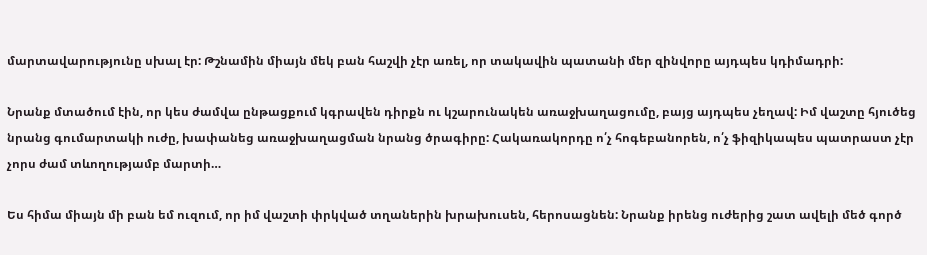մարտավարությունը սխալ էր: Թշնամին միայն մեկ բան հաշվի չէր առել, որ տակավին պատանի մեր զինվորը այդպես կդիմադրի:

Նրանք մտածում էին, որ կես ժամվա ընթացքում կգրավեն դիրքն ու կշարունակեն առաջխաղացումը, բայց այդպես չեղավ: Իմ վաշտը հյուծեց նրանց գումարտակի ուժը, խափանեց առաջխաղացման նրանց ծրագիրը: Հակառակորդը ո՛չ հոգեբանորեն, ո՛չ ֆիզիկապես պատրաստ չէր չորս ժամ տևողությամբ մարտի…

Ես հիմա միայն մի բան եմ ուզում, որ իմ վաշտի փրկված տղաներին խրախուսեն, հերոսացնեն: Նրանք իրենց ուժերից շատ ավելի մեծ գործ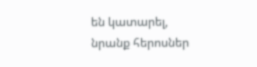են կատարել, նրանք հերոսներ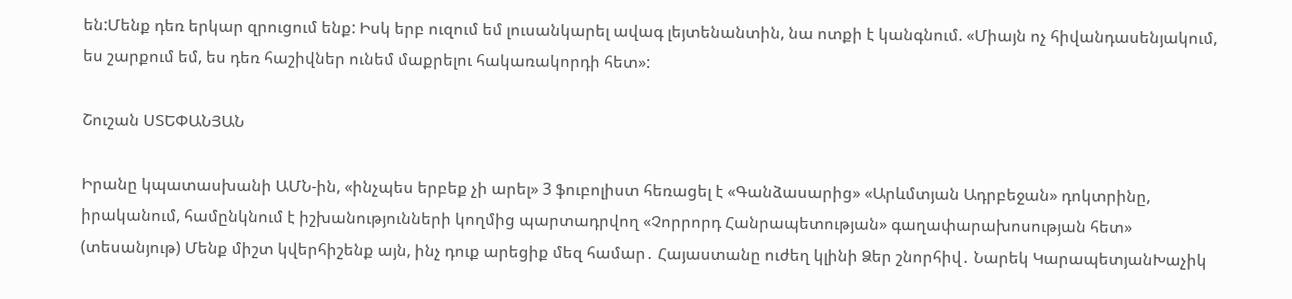են:Մենք դեռ երկար զրուցում ենք: Իսկ երբ ուզում եմ լուսանկարել ավագ լեյտենանտին, նա ոտքի է կանգնում. «Միայն ոչ հիվանդասենյակում, ես շարքում եմ, ես դեռ հաշիվներ ունեմ մաքրելու հակառակորդի հետ»:

Շուշան ՍՏԵՓԱՆՅԱՆ

Իրանը կպատասխանի ԱՄՆ-ին, «ինչպես երբեք չի արել» 3 ֆուբոլիստ հեռացել է «Գանձասարից» «Արևմտյան Ադրբեջան» դոկտրինը, իրականում, համընկնում է իշխանությունների կողմից պարտադրվող «Չորրորդ Հանրապետության» գաղափարախոսության հետ» (տեսանյութ) Մենք միշտ կվերհիշենք այն, ինչ դուք արեցիք մեզ համար․ Հայաստանը ուժեղ կլինի Ձեր շնորհիվ․ Նարեկ ԿարապետյանԽաչիկ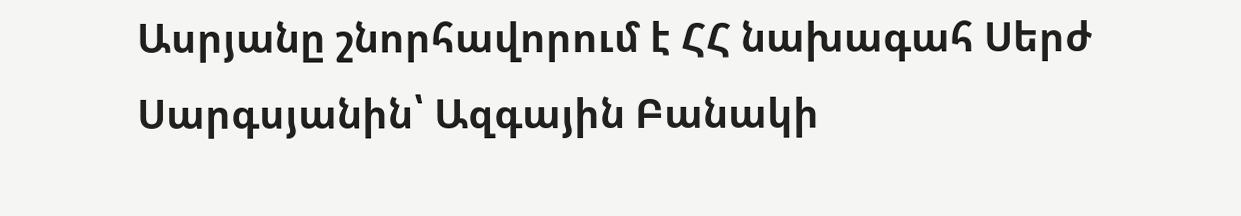Ասրյանը շնորհավորում է ՀՀ նախագահ Սերժ Սարգսյանին՝ Ազգային Բանակի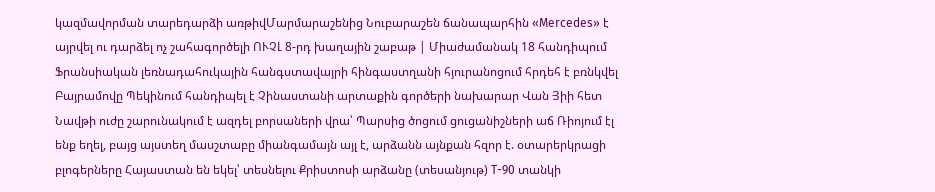կազմավորման տարեդարձի առթիվՄարմարաշենից Նուբարաշեն ճանապարհին «Mercedes» է այրվել ու դարձել ոչ շահագործելի ՈՒՉԼ 8-րդ խաղային շաբաթ | Միաժամանակ 18 հանդիպում Ֆրանսիական լեռնադահուկային հանգստավայրի հինգաստղանի հյուրանոցում հրդեհ է բռնկվել Բայրամովը Պեկինում հանդիպել է Չինաստանի արտաքին գործերի նախարար Վան Յիի հետ Նավթի ուժը շարունակում է ազդել բորսաների վրա՝ Պարսից ծոցում ցուցանիշների աճ Ռիոյում էլ ենք եղել, բայց այստեղ մասշտաբը միանգամայն այլ է, արձանն այնքան հզոր է. օտարերկրացի բլոգերները Հայաստան են եկել՝ տեսնելու Քրիստոսի արձանը (տեսանյութ) T-90 տանկի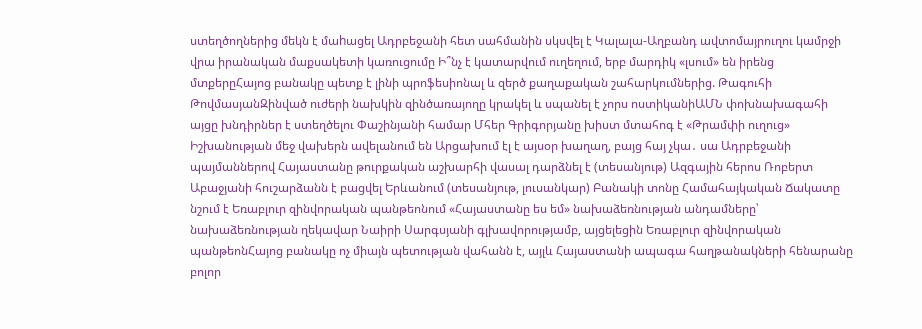ստեղծողներից մեկն է մաhացել Ադրբեջանի հետ սահմանին սկսվել է Կալալա-Աղբանդ ավտոմայրուղու կամրջի վրա իրանական մաքսակետի կառուցումը Ի՞նչ է կատարվում ուղեղում, երբ մարդիկ «լսում» են իրենց մտքերըՀայոց բանակը պետք է լինի պրոֆեսիոնալ և զերծ քաղաքական շահարկումներից. Թագուհի ԹովմասյանԶինված ուժերի նախկին զինծառայողը կրակել և սպանել է չորս ոստիկանիԱՄՆ փոխնախագահի այցը խնդիրներ է ստեղծելու Փաշինյանի համար Մհեր Գրիգորյանը խիստ մտահոգ է «Թրամփի ուղուց» Իշխանության մեջ վախերն ավելանում են Արցախում էլ է այսօր խաղաղ, բայց հայ չկա․ սա Ադրբեջանի պայմաններով Հայաստանը թուրքական աշխարհի վասալ դարձնել է (տեսանյութ) Ազգային հերոս Ռոբերտ Աբաջյանի հուշարձանն է բացվել Երևանում (տեսանյութ, լուսանկար) Բանակի տոնը Համահայկական Ճակատը նշում է Եռաբլուր զինվորական պանթեոնում «Հայաստանը ես եմ» նախաձեռնության անդամները՝ նախաձեռնության ղեկավար Նաիրի Սարգսյանի գլխավորությամբ, այցելեցին Եռաբլուր զինվորական պանթեոնՀայոց բանակը ոչ միայն պետության վահանն է, այլև Հայաստանի ապագա հաղթանակների հենարանը բոլոր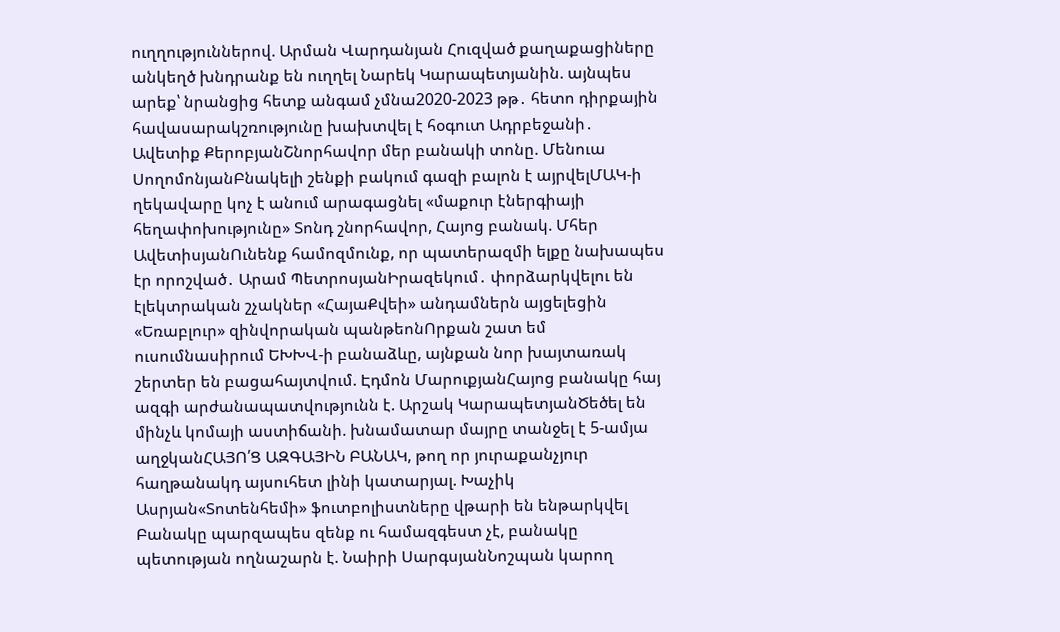ուղղություններով. Արման Վարդանյան Հուզված քաղաքացիները անկեղծ խնդրանք են ուղղել Նարեկ Կարապետյանին. այնպես արեք՝ նրանցից հետք անգամ չմնա2020-2023 թթ․ հետո դիրքային հավասարակշռությունը խախտվել է հօգուտ Ադրբեջանի․ Ավետիք ՔերոբյանՇնորհավոր մեր բանակի տոնը. Մենուա ՍողոմոնյանԲնակելի շենքի բակում գազի բալոն է այրվելՄԱԿ-ի ղեկավարը կոչ է անում արագացնել «մաքուր էներգիայի հեղափոխությունը» Տոնդ շնորհավոր, Հայոց բանակ. Մհեր ԱվետիսյանՈւնենք համոզմունք, որ պատերազմի ելքը նախապես էր որոշված․ Արամ ՊետրոսյանԻրազեկում․ փորձարկվելու են էլեկտրական շչակներ «ՀայաՔվեի» անդամներն այցելեցին «Եռաբլուր» զինվորական պանթեոնՈրքան շատ եմ ուսումնասիրում ԵԽԽՎ-ի բանաձևը, այնքան նոր խայտառակ շերտեր են բացահայտվում. Էդմոն ՄարուքյանՀայոց բանակը հայ ազգի արժանապատվությունն է. Արշակ ԿարապետյանԾեծել են մինչև կոմայի աստիճանի. խնամատար մայրը տանջել է 5-ամյա աղջկանՀԱՅՈ՛Ց ԱԶԳԱՅԻՆ ԲԱՆԱԿ, թող որ յուրաքանչյուր հաղթանակդ այսուհետ լինի կատարյալ. Խաչիկ Ասրյան«Տոտենհեմի» ֆուտբոլիստները վթարի են ենթարկվել Բանակը պարզապես զենք ու համազգեստ չէ, բանակը պետության ողնաշարն է. Նաիրի ՍարգսյանՆոշպան կարող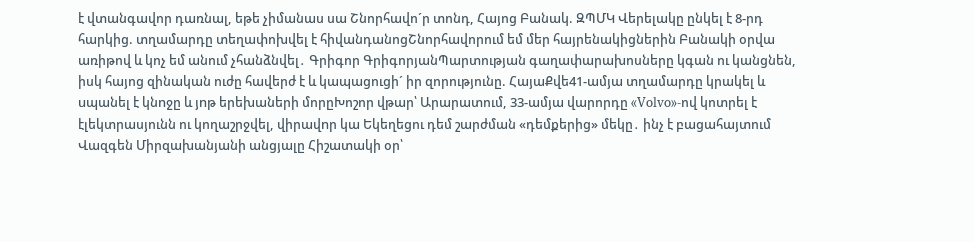է վտանգավոր դառնալ, եթե չիմանաս սա Շնորհավո´ր տոնդ, Հայոց Բանակ. ԶՊՄԿ Վերելակը ընկել է 8-րդ հարկից. տղամարդը տեղափոխվել է հիվանդանոցՇնորհավորում եմ մեր հայրենակիցներին Բանակի օրվա առիթով և կոչ եմ անում չհանձնվել․ Գրիգոր ԳրիգորյանՊարտության գաղափարախոսները կգան ու կանցնեն, իսկ հայոց զինական ուժը հավերժ է և կապացուցի´ իր զորությունը. ՀայաՔվե41-ամյա տղամարդը կրակել և uպանել է կնnջը և յnթ երեխաների մորըԽոշոր վթար՝ Արարատում, 33-ամյա վարորդը «Volvo»-ով կոտրել է էլեկտրասյունն ու կողաշրջվել, վիրավnր կա Եկեղեցու դեմ շարժման «դեմքերից» մեկը․ ինչ է բացահայտում Վազգեն Միրզախանյանի անցյալը Հիշատակի օր՝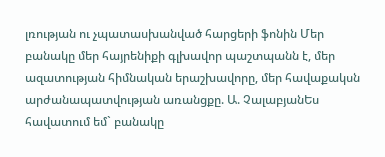լռության ու չպատասխանված հարցերի ֆոնին Մեր բանակը մեր հայրենիքի գլխավոր պաշտպանն է, մեր ազատության հիմնական երաշխավորը, մեր հավաքակսն արժանապատվության առանցքը. Ա. ՉալաբյանԵս հավատում եմ` բանակը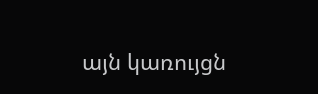այն կառույցն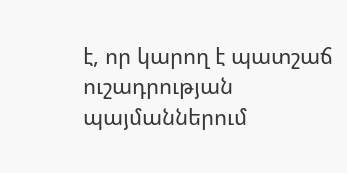է, որ կարող է պատշաճ ուշադրության պայմաններում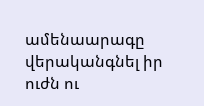ամենաարագը վերականգնել իր ուժն ու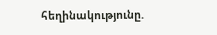հեղինակությունը.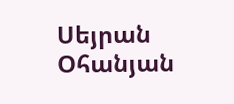Սեյրան Օհանյան